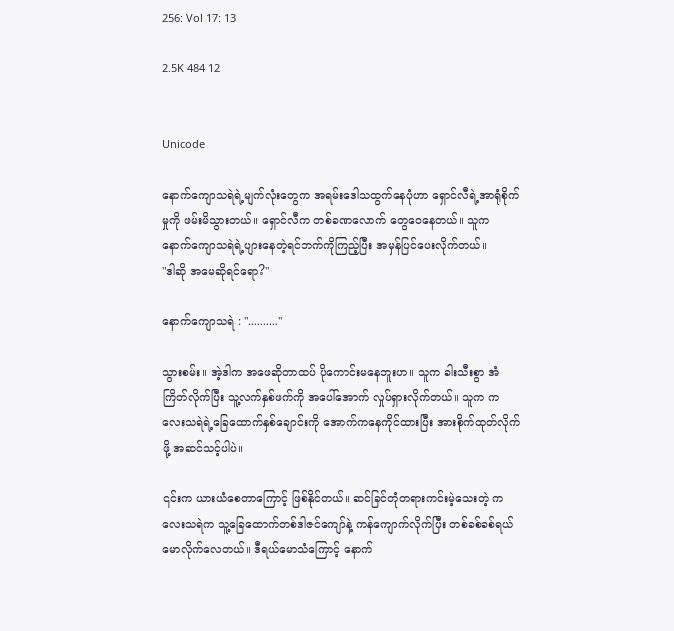256: Vol 17: 13

2.5K 484 12


Unicode

နောက်ကျောသရဲရဲ့မျက်လုံးတွေက အရမ်းဒေါသထွက်နေပုံဟာ ရှောင်လီရဲ့အာရုံစိုက်မှုကို ဖမ်းမိသွားတယ်။ ရှောင်လီက တစ်ခဏလောက် တွေဝေနေတယ်။ သူက နောက်ကျောသရဲရဲ့ပျားနေတဲ့ရင်ဘက်ကိုကြည့်ပြီး အမှန်ပြင်ပေးလိုက်တယ်။
"ဒါဆို အမေဆိုရင်ရော?"

နောက်ကျောသရဲ : ".........."

သွားစမ်း။ အဲ့ဒါက အဖေဆိုတာထပ် ပိုကောင်းမနေဘူးဟ။ သူက ခါးသီးစွာ အံကြိတ်လိုက်ပြီး သူ့လက်နှစ်ဖက်ကို အပေါ်အောက် လှုပ်ရှားလိုက်တယ်။ သူက ကလေးသရဲရဲ့ခြေထောက်နှစ်ချောင်းကို အောက်ကနေကိုင်ထားပြီး အားစိုက်ထုတ်လိုက်ဖို့ အဆင်သင့်ပါပဲ။

၎င်းက ယားယံစေတာကြောင့် ဖြစ်နိုင်တယ်။ ဆင်ခြင်တုံတရားကင်းမဲ့သေးတဲ့ ကလေးသရဲက သူ့ခြေထောက်တစ်ဒါဇင်ကျော်နဲ့ ကန်ကျောက်လိုက်ပြီး တစ်ခစ်ခစ်ရယ်မောလိုက်လေတယ်။ ဒီရယ်မောသံကြောင့် နောက်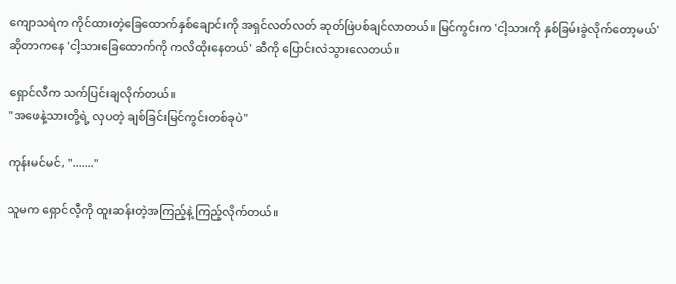ကျောသရဲက ကိုင်ထားတဲ့ခြေထောက်နှစ်ချောင်းကို အရှင်လတ်လတ် ဆုတ်ဖြဲပစ်ချင်လာတယ်။ မြင်ကွင်းက 'ငါ့သားကို နှစ်ခြမ်းခွဲလိုက်တော့မယ်' ဆိုတာကနေ 'ငါ့သားခြေထောက်ကို ကလိထိုးနေတယ်' ဆီကို ပြောင်းလဲသွားလေတယ်။

ရှောင်လီက သက်ပြင်းချလိုက်တယ်။
"အဖေနဲ့သားတို့ရဲ့ လှပတဲ့ ချစ်ခြင်းမြင်ကွင်းတစ်ခုပဲ"

ကုန်းမင်မင်, "......."

သူမက ရှောင်လီ့ကို ထူးဆန်းတဲ့အကြည့်နဲ့ ကြည့်လိုက်တယ်။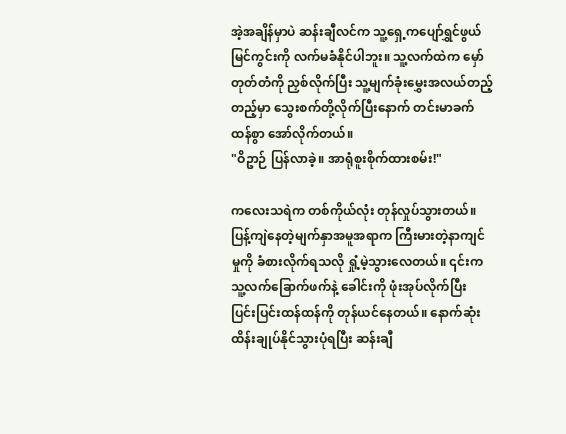အဲ့အချိန်မှာပဲ ဆန်းချီလင်က သူ့ရှေ့ကပျော်ရွှင်ဖွယ်မြင်ကွင်းကို လက်မခံနိုင်ပါဘူး။ သူ့လက်ထဲက မှော်တုတ်တံကို ညှစ်လိုက်ပြီး သူ့မျက်ခုံးမွှေးအလယ်တည့်တည့်မှာ သွေးစက်တို့လိုက်ပြီးနောက် တင်းမာခက်ထန်စွာ အော်လိုက်တယ်။
"ဝိဥာဉ် ပြန်လာခဲ့။ အာရုံစူးစိုက်ထားစမ်း!"

ကလေးသရဲက တစ်ကိုယ်လုံး တုန်လှုပ်သွားတယ်။ ပြန့်ကျဲနေတဲ့မျက်နှာအမူအရာက ကြီးမားတဲ့နာကျင်မှုကို ခံစားလိုက်ရသလို ရှုံ့မဲ့သွားလေတယ်။ ၎င်းက သူ့လက်ခြောက်ဖက်နဲ့ ခေါင်းကို ဖုံးအုပ်လိုက်ပြီး ပြင်းပြင်းထန်ထန်ကို တုန်ယင်နေတယ်။ နောက်ဆုံး ထိန်းချုပ်နိုင်သွားပုံရပြီး ဆန်းချီ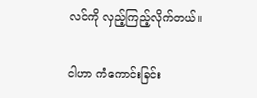လင်ကို လှည့်ကြည့်လိုက်တယ်။

ငါဟာ ကံကောင်းခြင်း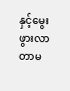နှင့်မွေးဖွားလာတာမ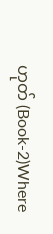ဟုတ် (Book-2)Where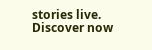stories live. Discover now